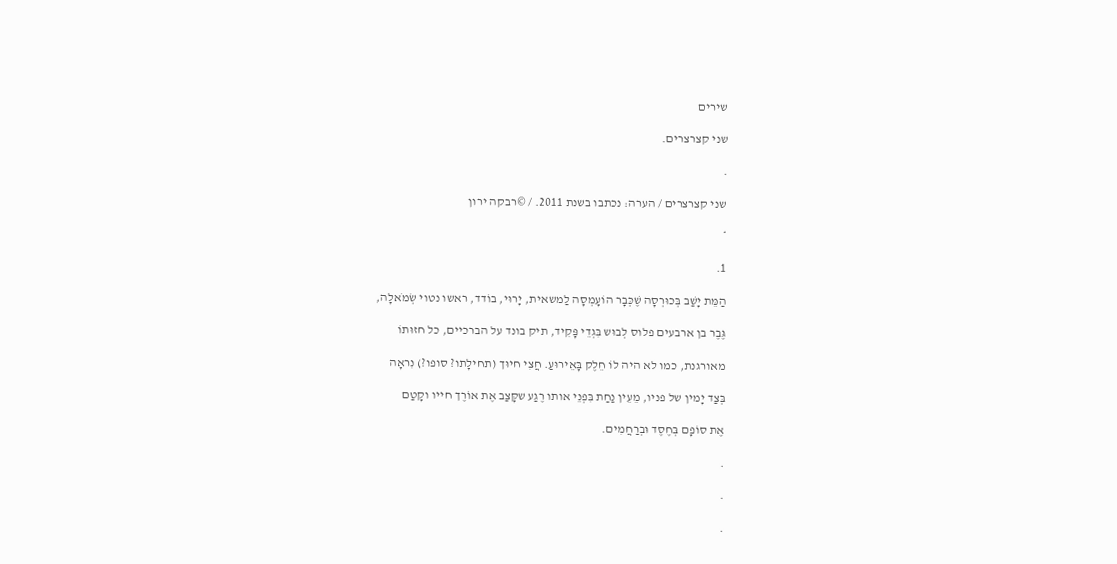שירים

שני קצרצרים.

.

שני קצרצרים / הערה: נכתבו בשנת 2011. / ©רבקה ירון

*

1.

הַמֵּת יָשַׁב בְּכוּרְסָה שֶׁכְּבָר הוֹעָמְסָה לַמשאית, יָרוּי, בוֹדד, ראשו נטוי שְׂמֹאלָה,

גֶּבֶר בן ארבעים פלוס לְבוּש בִּגְדֵי פָּקִיד, תיק בונד על הברכיים, כל חזוּתוֹ

מאורגנת, כמו לא היה לוֹ חֵלֶק בָּאֵירוּעַ. חֲצִי חיוּך (תחילָתו? סופו?) נִראָה

בְּצַד יָמין של פניו, מֵעֵין נַחַת בִּפְנֵי אותו רֶגַע שקָּצַב אֶת אוֹרֶך חייו וקָטַם

אֶת סוֹפָם בְּחֶסֶד וּבְרַחֲמִים.

.

.

.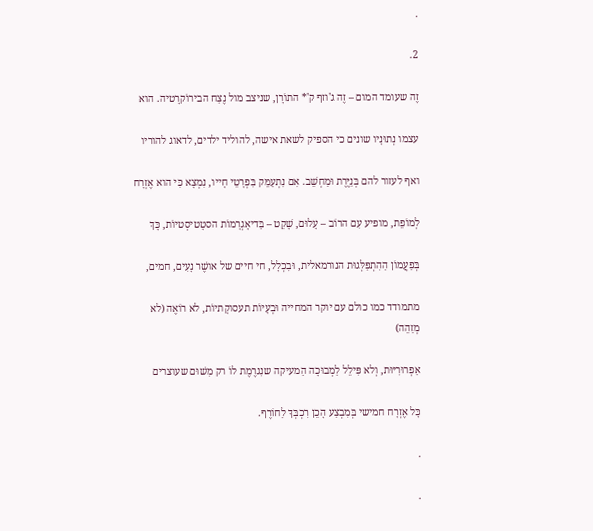.

2.

זֶה שעומד המום – זֶה ג'וזף ק'* התוֹרָן, שניצב מול נֶצַח הבירוֹקרָטיה. הוא

עצמו נְתוּנָיו שונים כי הספיק לשאת אישה, להוליד ילדים, לדאוג להוריו

ואף לעזור להם בְּנַיֶּרֶת וּמַחְשֵׁב. אִם נִתְעַמֵּק בִּפְרָטֵי חָייו, נִמְצָא כִּי הוא אֶזְרָח

לְמוֹפֵת, מופיע עִם הרוֹב – עָלוּם, שָׁקֵט – בַּדיאָגְרָמוֹת הסטָטיסְטיוֹת, כָּךְ

בְּפַעֲמוֹן הַהִתְפַּלְּגוּת הנורמאלית, וּבִכְלָל, חי חיים של אושֶׁר נָעִים, חמים,

מתמודד כמו כולם עם יוקר המחייה וּבְעָיוֹת תעסוקָתיוֹת, לא רוֹאֶה (לא מְזַהֵה)

אַפְרוּרִיּוּת, וְלא פִּילֵל לַמְבוּכָה הַמעיקה שנִגרֶמֶת לוֹ רק מִשׁוּם שעוצרים

כָּל אֶזְרָח חמישי בְּמִבְצַע הָכֵן רִכְבְּךָ לַחוֹרֶף.

.

.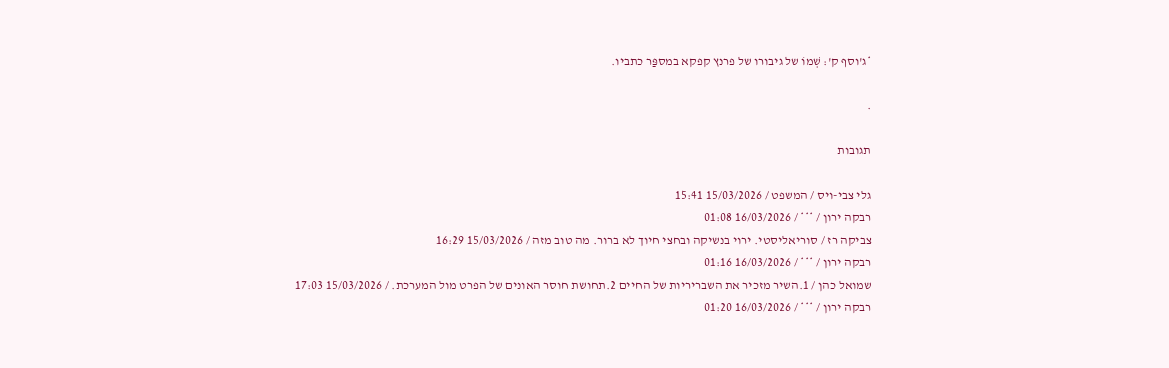*ג'וסף ק': שְׁמוֹ של גיבורו של פרנץ קפקא במספַּר כתביו.

.

תגובות

גלי צבי-ויס / המשפט / 15/03/2026 15:41
רבקה ירון / *** / 16/03/2026 01:08
צביקה רז / סוריאליסטי. ירוי בנשיקה ובחצי חיוך לא ברור. מה טוב מזה / 15/03/2026 16:29
רבקה ירון / *** / 16/03/2026 01:16
שמואל כהן / 1.השיר מזכיר את השבריריות של החיים 2.תחושת חוסר האונים של הפרט מול המערכת. / 15/03/2026 17:03
רבקה ירון / *** / 16/03/2026 01:20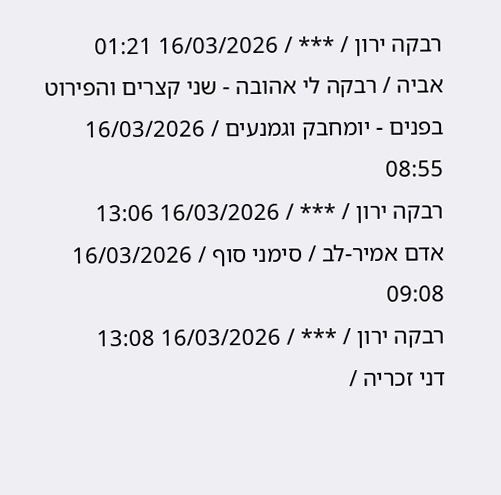רבקה ירון / *** / 16/03/2026 01:21
אביה / רבקה לי אהובה - שני קצרים והפירוט בפנים - יומחבק וגמנעים / 16/03/2026 08:55
רבקה ירון / *** / 16/03/2026 13:06
אדם אמיר-לב / סימני סוף / 16/03/2026 09:08
רבקה ירון / *** / 16/03/2026 13:08
דני זכריה /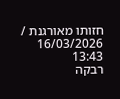חזותו מאורגנת / 16/03/2026 13:43
רבקה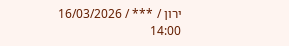ירון / *** / 16/03/2026 14:00